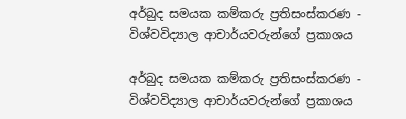අර්බුද සමයක කම්කරු ප්‍රතිසංස්කරණ - විශ්වවිද්‍යාල ආචාර්යවරුන්ගේ ප්‍රකාශය

අර්බුද සමයක කම්කරු ප්‍රතිසංස්කරණ - විශ්වවිද්‍යාල ආචාර්යවරුන්ගේ ප්‍රකාශය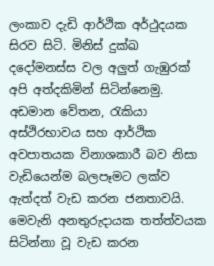ලංකාව දැඩි ආර්ථික අර්ථුදයක සිරව සිටි. මිනිස් දුක්ඛ දදෝමනස්ස වල අලුත් ගැඹුරක් අපි අත්දකිමින් සිටින්නෙමු. අඩමාන වේතන, රැකියා අස්ථිරභාවය සහ ආර්ථික අවපාතයක විනාශකාරී බව නිසා වැඩියෙන්ම බලපෑමට ලක්ව ඇත්දත් වැඩ කරන ජනතාවයි. මෙවැනි අනතුරුදායක තත්ත්වයක සිටින්නා වූ වැඩ කරන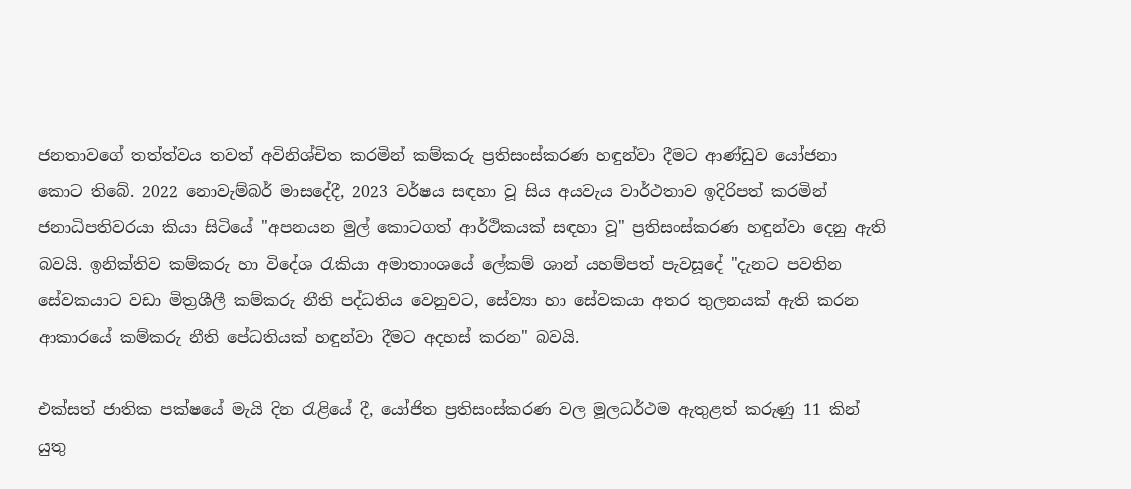ජනතාවගේ තත්ත්වය තවත් අවිනිශ්චිත කරමින් කම්කරු ප්‍රතිසංස්කරණ හඳුන්වා දීමට ආණ්ඩුව යෝජනා කොට තිබේ. 2022 නොවැම්බර් මාසදේදී, 2023 වර්ෂය සඳහා වූ සිය අයවැය වාර්ථතාව ඉදිරිපත් කරමින් ජනාධිපතිවරයා කියා සිටියේ "අපනයන මුල් කොටගත් ආර්ථිකයක් සඳහා වූ" ප්‍රතිසංස්කරණ හඳුන්වා දෙනු ඇති බවයි. ඉනික්තිව කම්කරු හා විදේශ රැකියා අමාත‍ාංශයේ ලේකම් ශාන් යහම්පත් පැවසූදේ "දැනට පවතින සේවකයාට වඩා මිත්‍රශීලී කම්කරු නීති පද්ධතිය වෙනුවට, සේව්‍යා හා සේවකයා අතර තුලනයක් ඇති කරන ආකාරයේ කම්කරු නීති පේධතියක් හඳුන්වා දීමට අදහස් කරන" බවයි.

එක්සත් ජාතික පක්ෂයේ මැයි දින රැළියේ දී, යෝජිත ප්‍රතිසංස්කරණ වල මූලධර්ථම ඇතුළත් කරුණු 11 කින් යුතු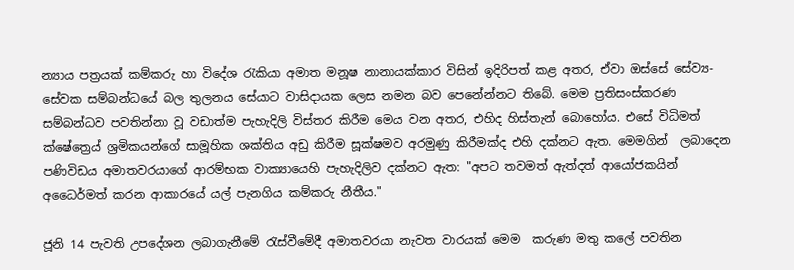න්‍යාය පත්‍රයක් කම්කරු හා විදේශ රැකියා අමාත‍ මනූෂ නානායක්කාර විසින් ඉදිරිපත් කළ අතර, ඒවා ඔස්සේ සේව්‍ය-සේවක සම්බන්ධයේ බල තුලනය සේයාට වාසිදායක ලෙස නමන බව පෙනේන්නට තිබේ. මෙම ප්‍රතිසංස්කරණ සම්බන්ධව පවතින්නා වූ වඩාත්ම පැහැදිලි විස්තර කිරීම මෙය වන අතර, එහිද හිස්තැන් බොහෝය. එසේ විධිමත් ක්ෂේත්‍රෙය් ශ්‍රමිකයන්ගේ සාමූහික ශක්තිය අඩු කිරීම සූක්ෂමව අරමුණු කිරීමක්ද එහි දක්නට ඇත. මෙමගින්  ලබාදෙන  පණිවිඩය අමාත‍වරයාගේ ආරම්භක වාක්‍යායෙහි පැහැදිලිව දක්නට ඇත: "අපට තවමත් ඇත්දත් ආයෝජකයින් අධෛර්මත් කරන ආකාරයේ යල් පැනගිය කම්කරු නීතීය."

ජූනි 14 පැවති උපදේශන ලබාගැනීමේ රැස්වීමේදී අමාත‍වරයා නැවත වාරයක් මෙම  කරුණ මතු කලේ පවතින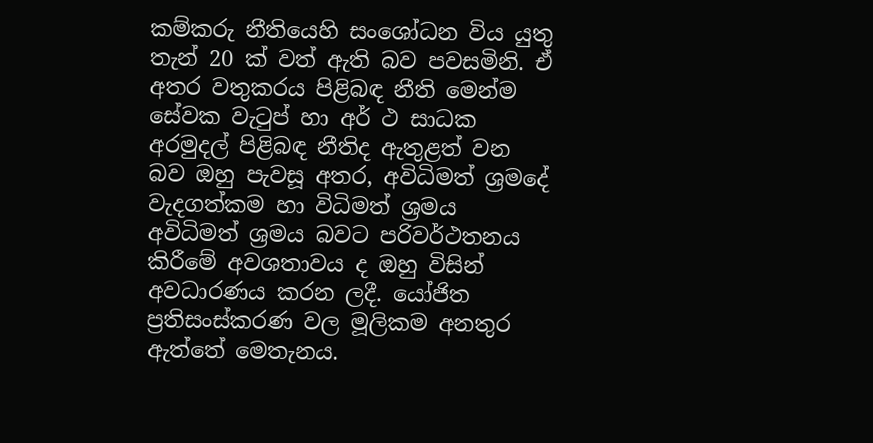කම්කරු නීතියෙහි සංශෝධන විය යුතු තැන් 20 ක් වත් ඇති බව පවසමිනි. ඒ අතර වතුකරය පිළිබඳ නීති මෙන්ම සේවක වැටුප් හා අර් ථ සාධක අරමුදල් පිළිබඳ නීතිද ඇතුළත් වන බව ඔහු පැවසූ අතර, අවිධිමත් ශ්‍රමදේ වැදගත්කම හා විධිමත් ශ්‍රමය අවිධිමත් ශ්‍රමය බවට පරිවර්ථතනය කිරීමේ අවශ‍තාවය ද ඔහු විසින්  අවධාරණය කරන ලදී. යෝජිත ප්‍රතිසංස්කරණ වල මූලිකම අනතුර ඇත්තේ මෙතැනය.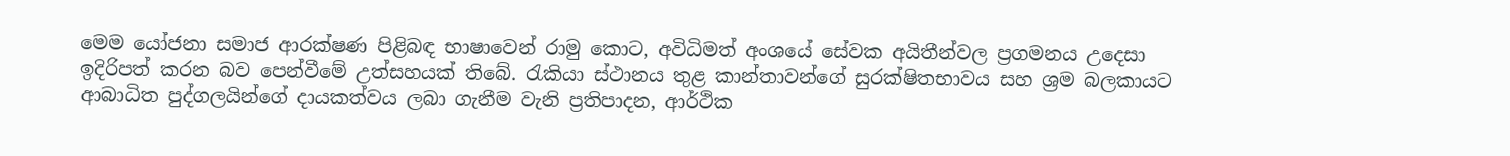මෙම යෝජනා සමාජ ආරක්ෂණ පිළිබඳ භාෂාවෙන් රාමු කොට, අවිධිමත් අංශයේ සේවක අයිතීන්වල ප්‍රගමනය උදෙසා ඉදිරිපත් කරන බව පෙන්වීමේ උත්සහයක් තිබේ. රැකියා ස්ථානය තුළ කාන්තාවන්ගේ සුරක්ෂිතභාවය සහ ශ්‍රම බලකායට ආබාධිත පුද්ගලයින්ගේ දායකත්වය ලබා ගැනීම වැනි ප්‍රතිපාදන, ආර්ථික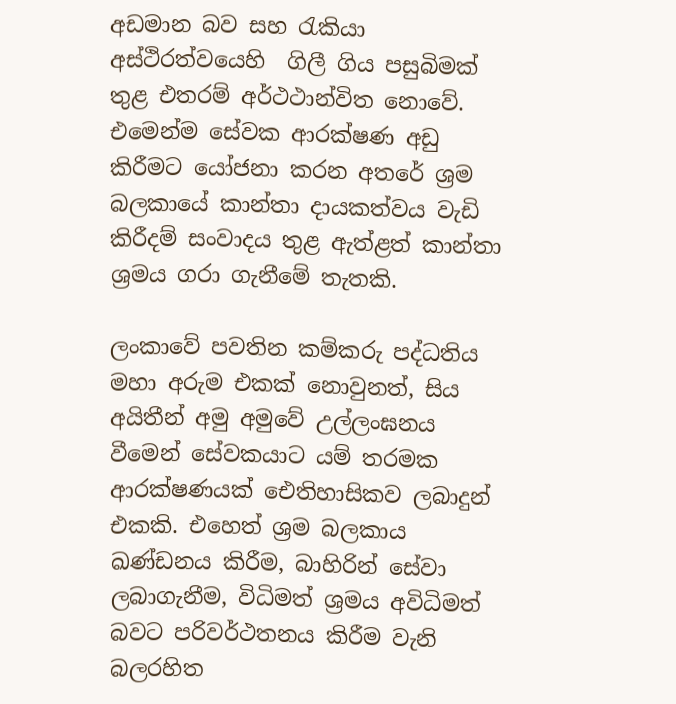අඩමාන බව සහ රැකියා අස්ථිරත්වයෙහි  ගිලී ගිය පසුබිමක් තුළ එතරම් අර්ථථාන්විත නොවේ.  එමෙන්ම සේවක ආරක්ෂණ අඩු කිරීමට යෝජනා කරන අතරේ ශ්‍රම බලකායේ කාන්තා දායකත්වය වැඩි කිරීදම් සංවාදය තුළ ඇත්ළත් කාන්තා ශ්‍රමය ගරා ගැනීමේ තැතකි.

ලංකාවේ පවතින කම්කරු පද්ධතිය මහා අරුම එකක් නොවුනත්, සිය අයිතීන් අමු අමුවේ උල්ලංඝනය වීමෙන් සේවකයාට යම් තරමක ආරක්ෂණයක් ඓතිහාසිකව ලබාදුන් එකකි. එහෙත් ශ්‍රම බලකාය ඛණ්ඩනය කිරීම, බාහිරින් සේවා ලබාගැනීම, විධිමත් ශ්‍රමය අවිධිමත් බවට පරිවර්ථතනය කිරීම වැනි බලරහිත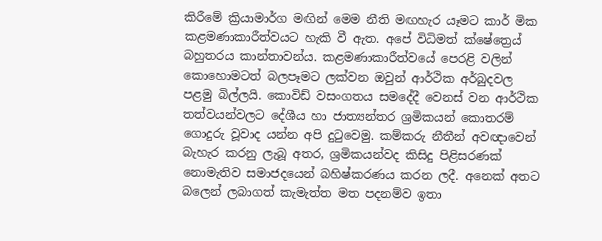කිරීමේ ක්‍රියාමාර්ග මඟින් මෙම නීති මඟහැර යෑමට කාර් මික කළමණාකාරීත්වයට හැකි වී ඇත. අපේ විධිමත් ක්ෂේත්‍රෙය් බහුතරය කාන්තාවන්ය. කළමණාකාරීත්වයේ පෙරළි වලින් කොහොමටත් බලපෑමට ලක්වන ඔවුන් ආර්ථික අර්බුදවල පළමු බිල්ලයි. කොවිඩ් වසංගතය සමදේදී වෙනස් වන ආර්ථික තත්වයන්වලට දේශීය හා ජාත්‍යන්තර ශ්‍රමිකයන් කොතරම් ගොදුරු වූවාද යන්න අපි දුටුවෙමු. කම්කරු නීතීන් අවඥාවෙන් බැහැර කරනු ලැබූ අතර, ශ්‍රමිකයන්වද කිසිදු පිළිසරණක් නොමැතිව සමාජදයෙන් බහිෂ්කරණය කරන ලදී. අනෙක් අතට බලෙන් ලබාගත් කැමැත්ත මත පදනම්ව ඉතා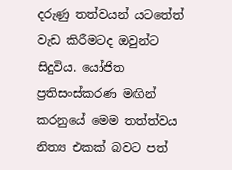දරුණු තත්වයන් යටතේත් වැඩ කිරීමටද ඔවුන්ට සිදුවිය. යෝජිත ප්‍රතිසංස්කරණ මඟින් කරනුයේ මෙම තත්ත්වය නිත්‍ය එකක් බවට පත්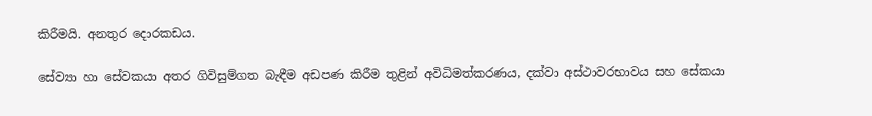කිරීමයි. අනතුර දොරකඩය.

සේව්‍යා හා සේවකයා අතර ගිවිසුම්ගත බැඳීම අඩපණ කිරීම තුළින් අවිධිමත්කරණය, දක්වා අස්ථාවරභාවය සහ සේකයා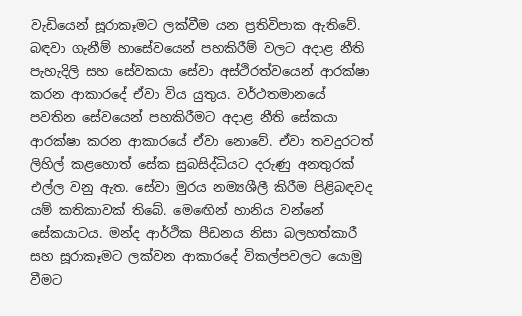වැඩියෙන් සූරාකෑමට ලක්වීම යන ප්‍රතිවිපාක ඇතිවේ.  බඳවා ගැනීම් හාසේවයෙන් පහකිරීම් වලට අදාළ නීති පැහැදිලි සහ සේවකයා සේවා අස්ථිරත්වයෙන් ආරක්ෂා කරන ආකාරදේ ඒවා විය යුතුය. වර්ථතමානයේ පවතින සේවයෙන් පහකිරීමට අදාළ නීති සේකයා ආරක්ෂා කරන ආකාරයේ ඒවා නොවේ. ඒවා තවදුරටත් ලිහිල් කළහොත් සේක සුබසිද්ධියට දරුණු අනතුරක් එල්ල වනු ඇත. සේවා මුරය නම්‍යශීලී කිරීම පිළිබඳවද යම් කතිකාවක් තිබේ. මෙඟෙින් හානිය වන්නේ සේකයාටය. මන්ද ආර්ථික පීඩනය නිසා බලහත්කාරී සහ සූරාකෑමට ලක්වන ආකාරදේ විකල්පවලට යොමු වීමට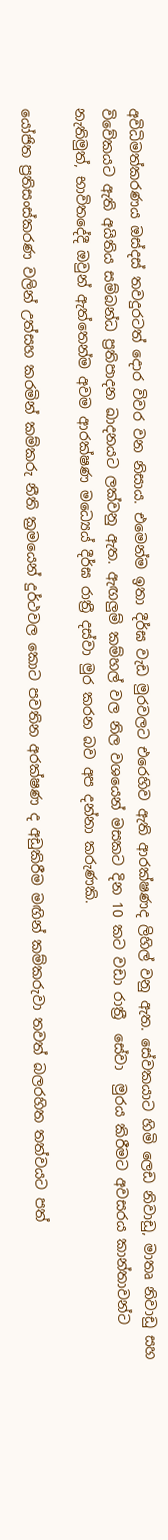අවිධිමත්කරණය ඔස්දස් තවදුරටත් දොර විවර වන නිසාය. එමෙන්ම ඉතා දීර්ඝ වැඩ මුරවලට එරෙහිව ඇති ආරක්ෂණද ලිහිල් වනු ඇත. සේවකයාට හිමි ලෙඩ නිවාඩු, මාතෘ නිවාඩු සහ විවේකයට ඇති අයිතිය සම්බන්ධ ප්‍රතිපාදන ඛාදනයට ලක්වනු ඇත. ඇඟලුම් කම්හල් වල නිල වශයෙන් මසකට දින 10 කට වඩා රාත්‍රී  සේවා  මුරය කිරීමට අවසරය කාන්තාවන්ට නැතිමුත්, භාවිතදේදී ඔවුන් ඇත්තෙන්ම අවම ආරක්ෂණ මධ්‍යෙය් දීර්ඝ රාත්‍රී දස්වා මුර කරන බව අප දන්නා කරුණකි.

යෝජිත ප්‍රතිසංස්කරණ වලින් උත්සහ කරමින් කම්කරු නීති ක්‍රමයෙන් දුර්ථවල කොට පවතින අරක්ෂණ ද අඩුකිරීම මඟින් කම්කරුවා තවත් බලරහිත තත්වයට පත්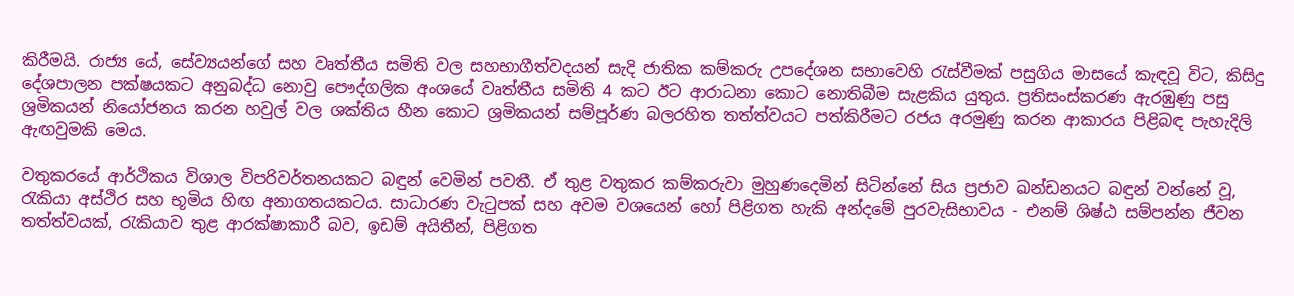කිරීමයි. රාජ්‍ය යේ, සේව්‍යයන්ගේ සහ වෘත්තීය සමිති වල සහභාගීත්වදයන් සැදි ජාතික කම්කරු උපදේශන සභාවෙහි රැස්වීමක් පසුගිය මාසයේ කැඳවූ විට, කිසිදු දේශපාලන පක්ෂයකට අනුබද්ධ නොවු පෞද්ගලික අංශයේ වෘත්තීය සමිති 4 කට ඊට ආරාධනා කොට නොතිබීම සැළකිය යුතුය. ප්‍රතිසංස්කරණ ඇරඹුණු පසු ශ්‍රමිකයන් නියෝජනය කරන හවුල් වල ශක්තිය හීන කොට ශ්‍රමිකයන් සම්පූර්ණ බලරහිත තත්ත්වයට පත්කිරීමට රජය අරමුණු කරන ආකාරය පිළිබඳ පැහැදිලි ඇඟවුමකි මෙය.

වතුකරයේ ආර්ථිකය විශාල විපරිවර්තනයකට බඳුන් වෙමින් පවතී. ඒ තුළ වතුකර කම්කරුවා මුහුණදෙමින් සිටින්නේ සිය ප්‍රජාව ඛන්ඩනයට බඳුන් වන්නේ වූ, රැකියා අස්ථිර සහ භූමිය හිඟ අනාගතයකටය. සාධාරණ වැටුපක් සහ අවම වශයෙන් හෝ පිළිගත හැකි අන්දමේ පුරවැසිභාවය - එනම් ශිෂ්ඨ සම්පන්න ජීවන තත්ත්වයක්, රැකියාව තුළ ආරක්ෂාකාරී බව, ඉඩම් අයිතීන්, පිළිගත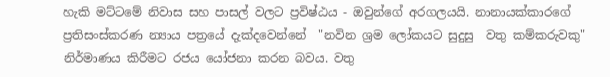හැකි මට්ටමේ නිවාස සහ පාසල් වලට ප්‍රවිෂ්ඨය - ඔවුන්ගේ අරගලයයි. නානායක්කාරගේ ප්‍රතිසංස්කරණ න්‍යාය පත්‍රයේ දැක්දවෙන්නේ  "නවින ශ්‍රම ලෝකයට සුදුසු  වතු කම්කරුවකු" නිර්මාණය කිරීමට රජය යෝජනා කරන බවය. වතු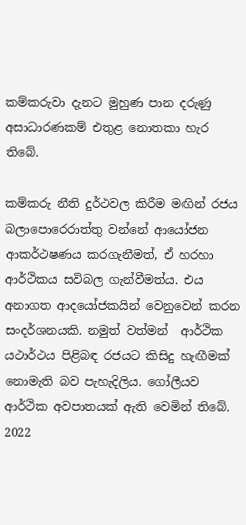කම්කරුවා දැනට මුහුණ පාන දරුණු අසාධාරණකම් එතුළ නොතකා හැර තිබේ.

කම්කරු නීති දුර්ථවල කිරීම මඟින් රජය බලාපොරෙරාත්තු වන්නේ ආයෝජන ආකර්ථෂණය කරගැනීමත්, ඒ හරහා ආර්ථිකය සවිබල ගැන්වීමත්ය. එය අනාගත ආදයෝජකයින් වෙනුවෙන් කරන සංදර්ශනයකි. නමුත් වත්මන්  ආර්ථික යථාර්ථය පිළිබඳ රජයට කිසිදු හැඟීමක් නොමැති බව පැහැදිලිය. ගෝලීයව ආර්ථික අවපාතයක් ඇති වෙමින් තිබේ. 2022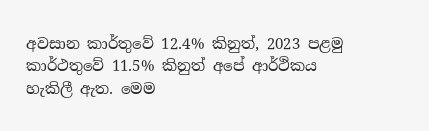අවසාන කාර්තුවේ 12.4% කිනුත්, 2023 පළමු කාර්ථතුවේ 11.5% කිනුත් අපේ ආර්ථිකය හැකිලී ඇත. මෙම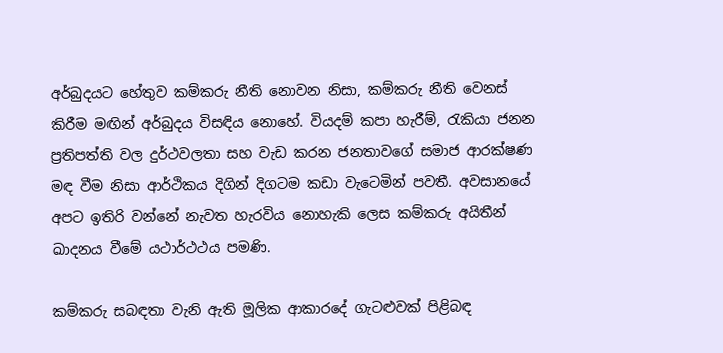අර්බුදයට හේතුව කම්කරු නීති නොවන නිසා, කම්කරු නීති වෙනස් කිරීම මඟින් අර්බුදය විසඳිය නොහේ. වියදම් කපා හැරීම්, රැකියා ජනන ප්‍රතිපත්ති වල දුර්ථවලතා සහ වැඩ කරන ජනතාවගේ සමාජ ආරක්ෂණ මඳ වීම නිසා ආර්ථිකය දිගින් දිගටම කඩා වැටෙමින් පවතී. අවසානයේ අපට ඉතිරි වන්නේ නැවත හැරවිය නොහැකි ලෙස කම්කරු අයිතීන් ඛාදනය වීමේ යථාර්ථථය පමණි.

කම්කරු සබඳතා වැනි ඇති මූලික ආකාරදේ ගැටළුවක් පිළිබඳ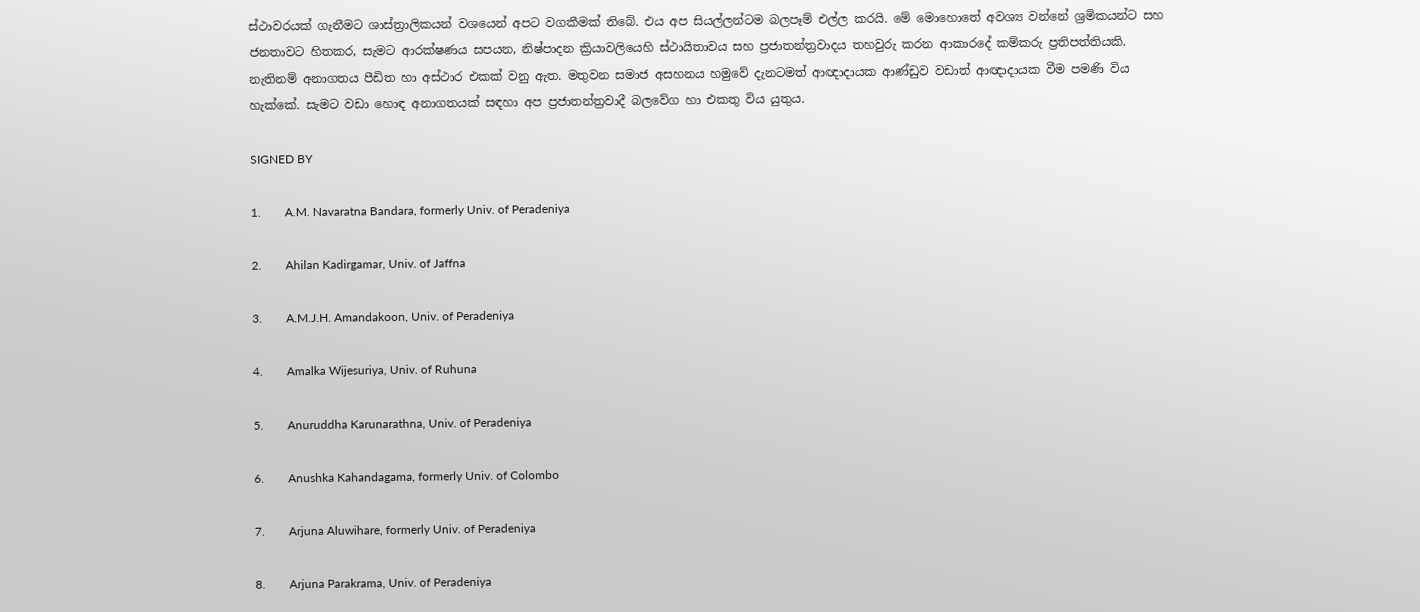ස්ථාවරයක් ගැනීමට ශාස්ත්‍රාලිකයන් වශයෙන් අපට වගකීමක් තිබේ. එය අප සියල්ලන්ටම බලපෑම් එල්ල කරයි. මේ මොහොතේ අවශ්‍ය වන්නේ ශ්‍රමිකයන්ට සහ ජනතාවට හිතකර, සැමට ආරක්ෂණය සපයන, නිෂ්පාදන ක්‍රියාවලියෙහි ස්ථායිතාවය සහ ප්‍රජාතන්ත්‍රවාදය තහවුරු කරන ආකාරදේ කම්කරු ප්‍රතිපත්තියකි. නැතිනම් අනාගතය පීඩිත හා අස්ථාර එකක් වනු ඇත. මතුවන සමාජ අසහනය හමුවේ දැනටමත් ආඥාදායක ආණ්ඩුව වඩාත් ආඥාදායක වීම පමණි විය හැක්කේ. සැමට වඩා හොඳ අනාගතයක් සඳහා අප ප්‍රජාතන්ත්‍රවාදී බලවේග හා එකතු විය යුතුය.

SIGNED BY

1.        A.M. Navaratna Bandara, formerly Univ. of Peradeniya

2.        Ahilan Kadirgamar, Univ. of Jaffna

3.        A.M.J.H. Amandakoon, Univ. of Peradeniya

4.        Amalka Wijesuriya, Univ. of Ruhuna

5.        Anuruddha Karunarathna, Univ. of Peradeniya

6.        Anushka Kahandagama, formerly Univ. of Colombo

7.        Arjuna Aluwihare, formerly Univ. of Peradeniya

8.        Arjuna Parakrama, Univ. of Peradeniya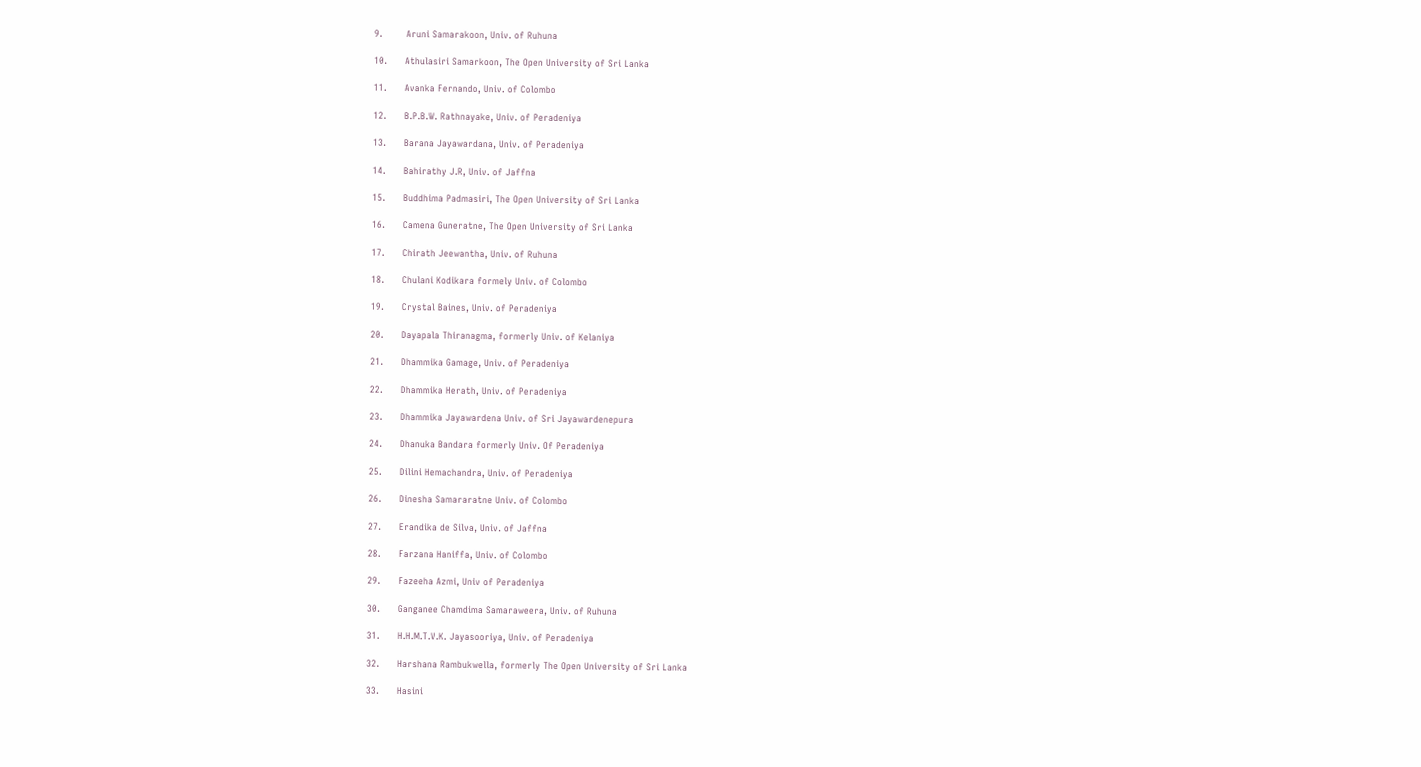9.        Aruni Samarakoon, Univ. of Ruhuna

10.      Athulasiri Samarkoon, The Open University of Sri Lanka

11.      Avanka Fernando, Univ. of Colombo

12.      B.P.B.W. Rathnayake, Univ. of Peradeniya

13.      Barana Jayawardana, Univ. of Peradeniya

14.      Bahirathy J.R, Univ. of Jaffna

15.      Buddhima Padmasiri, The Open University of Sri Lanka

16.      Camena Guneratne, The Open University of Sri Lanka

17.      Chirath Jeewantha, Univ. of Ruhuna

18.      Chulani Kodikara formely Univ. of Colombo

19.      Crystal Baines, Univ. of Peradeniya

20.      Dayapala Thiranagma, formerly Univ. of Kelaniya

21.      Dhammika Gamage, Univ. of Peradeniya

22.      Dhammika Herath, Univ. of Peradeniya

23.      Dhammika Jayawardena Univ. of Sri Jayawardenepura

24.      Dhanuka Bandara formerly Univ. Of Peradeniya

25.      Dilini Hemachandra, Univ. of Peradeniya

26.      Dinesha Samararatne Univ. of Colombo

27.      Erandika de Silva, Univ. of Jaffna

28.      Farzana Haniffa, Univ. of Colombo

29.      Fazeeha Azmi, Univ of Peradeniya

30.      Ganganee Chamdima Samaraweera, Univ. of Ruhuna

31.      H.H.M.T.V.K. Jayasooriya, Univ. of Peradeniya

32.      Harshana Rambukwella, formerly The Open University of Sri Lanka

33.      Hasini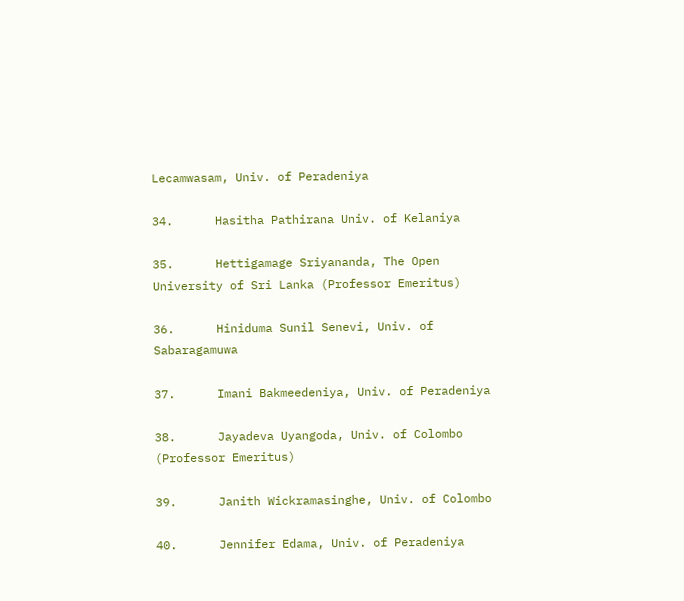Lecamwasam, Univ. of Peradeniya

34.      Hasitha Pathirana Univ. of Kelaniya

35.      Hettigamage Sriyananda, The Open University of Sri Lanka (Professor Emeritus)

36.      Hiniduma Sunil Senevi, Univ. of Sabaragamuwa

37.      Imani Bakmeedeniya, Univ. of Peradeniya

38.      Jayadeva Uyangoda, Univ. of Colombo (Professor Emeritus)

39.      Janith Wickramasinghe, Univ. of Colombo

40.      Jennifer Edama, Univ. of Peradeniya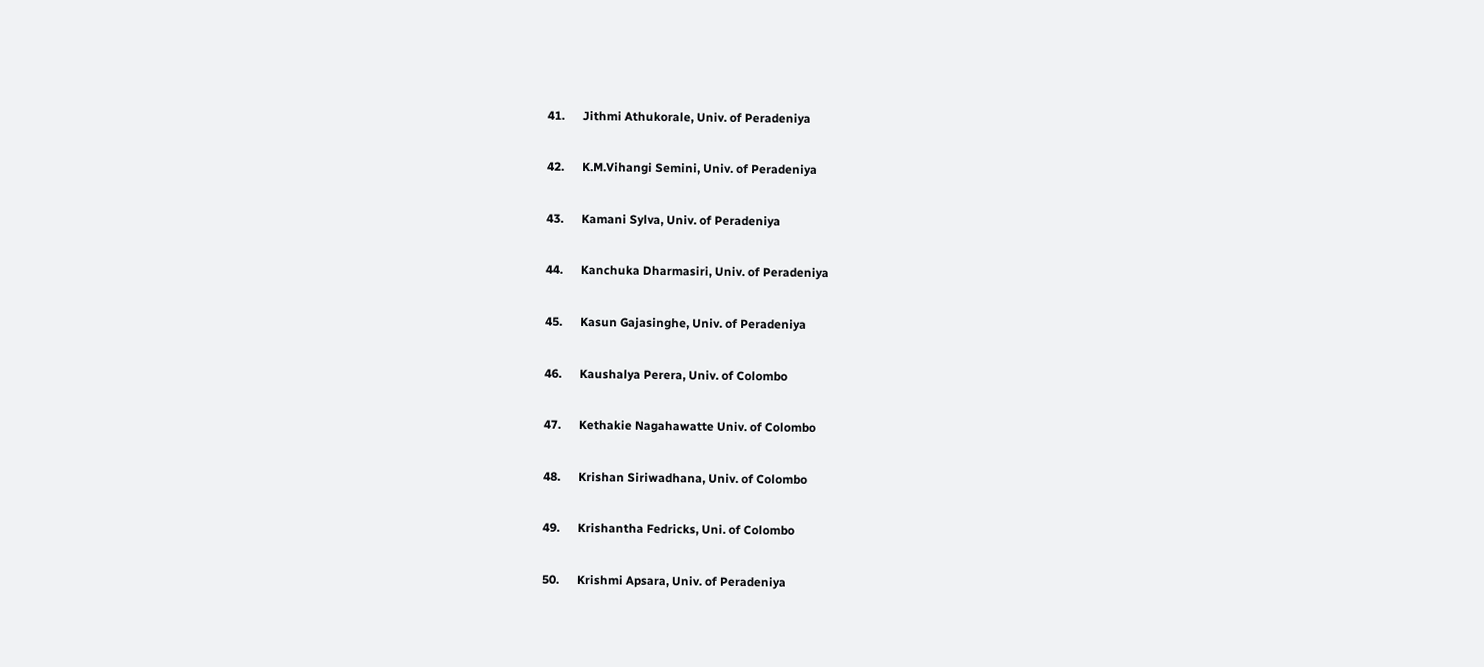41.      Jithmi Athukorale, Univ. of Peradeniya

42.      K.M.Vihangi Semini, Univ. of Peradeniya

43.      Kamani Sylva, Univ. of Peradeniya

44.      Kanchuka Dharmasiri, Univ. of Peradeniya

45.      Kasun Gajasinghe, Univ. of Peradeniya

46.      Kaushalya Perera, Univ. of Colombo

47.      Kethakie Nagahawatte Univ. of Colombo

48.      Krishan Siriwadhana, Univ. of Colombo

49.      Krishantha Fedricks, Uni. of Colombo

50.      Krishmi Apsara, Univ. of Peradeniya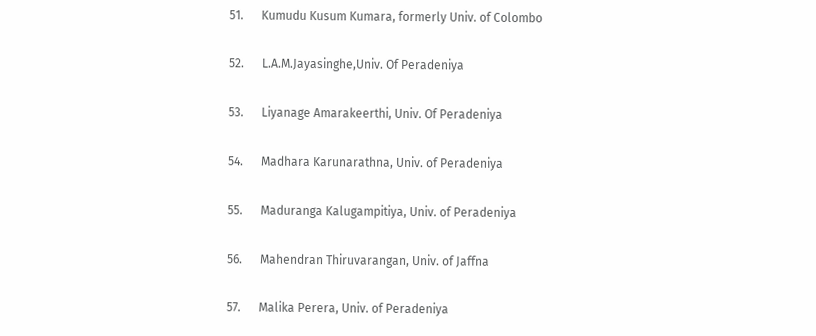51.      Kumudu Kusum Kumara, formerly Univ. of Colombo

52.      L.A.M.Jayasinghe,Univ. Of Peradeniya

53.      Liyanage Amarakeerthi, Univ. Of Peradeniya

54.      Madhara Karunarathna, Univ. of Peradeniya

55.      Maduranga Kalugampitiya, Univ. of Peradeniya

56.      Mahendran Thiruvarangan, Univ. of Jaffna

57.      Malika Perera, Univ. of Peradeniya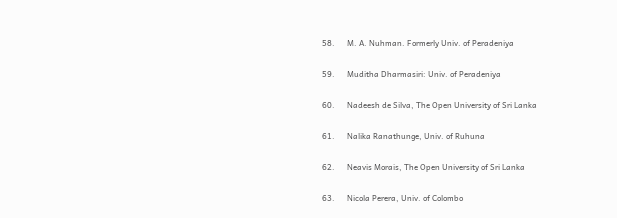58.      M. A. Nuhman. Formerly Univ. of Peradeniya

59.      Muditha Dharmasiri: Univ. of Peradeniya

60.      Nadeesh de Silva, The Open University of Sri Lanka

61.      Nalika Ranathunge, Univ. of Ruhuna

62.      Neavis Morais, The Open University of Sri Lanka

63.      Nicola Perera, Univ. of Colombo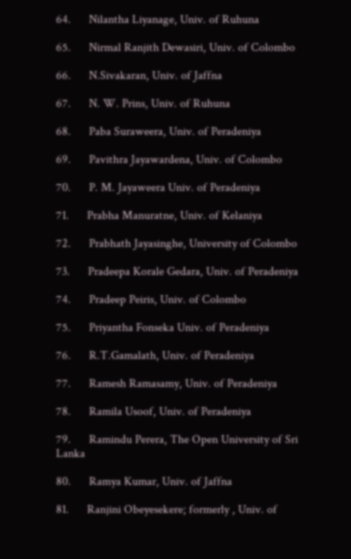64.      Nilantha Liyanage, Univ. of Ruhuna

65.      Nirmal Ranjith Dewasiri, Univ. of Colombo

66.      N.Sivakaran, Univ. of Jaffna

67.      N. W. Prins, Univ. of Ruhuna

68.      Paba Suraweera, Univ. of Peradeniya

69.      Pavithra Jayawardena, Univ. of Colombo

70.      P. M. Jayaweera Univ. of Peradeniya

71.      Prabha Manuratne, Univ. of Kelaniya

72.      Prabhath Jayasinghe, University of Colombo

73.      Pradeepa Korale Gedara, Univ. of Peradeniya

74.      Pradeep Peiris, Univ. of Colombo

75.      Priyantha Fonseka Univ. of Peradeniya

76.      R.T.Gamalath, Univ. of Peradeniya

77.      Ramesh Ramasamy, Univ. of Peradeniya

78.      Ramila Usoof, Univ. of Peradeniya

79.      Ramindu Perera, The Open University of Sri Lanka

80.      Ramya Kumar, Univ. of Jaffna

81.      Ranjini Obeyesekere; formerly , Univ. of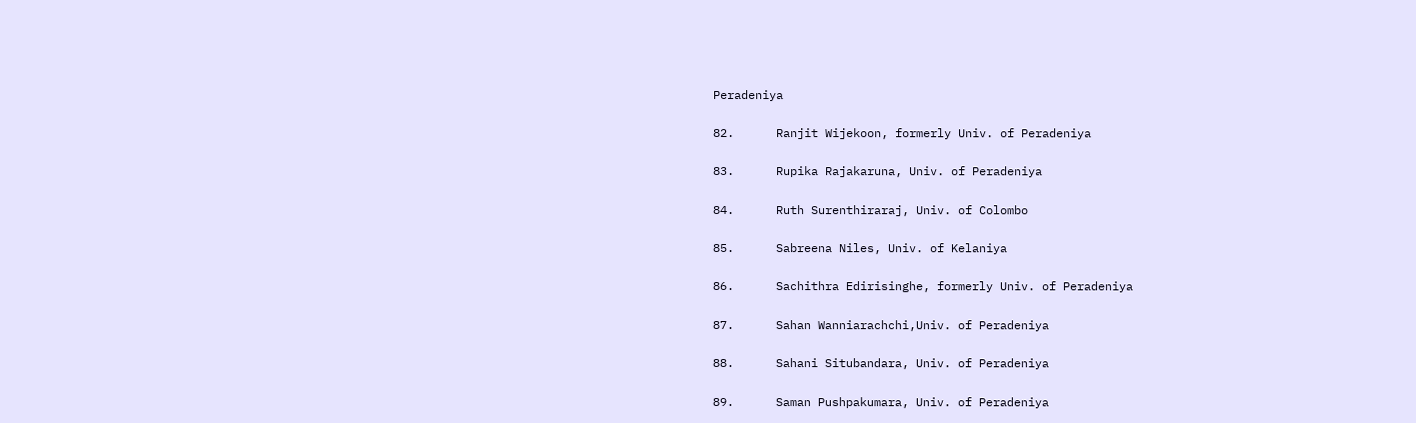Peradeniya

82.      Ranjit Wijekoon, formerly Univ. of Peradeniya

83.      Rupika Rajakaruna, Univ. of Peradeniya

84.      Ruth Surenthiraraj, Univ. of Colombo

85.      Sabreena Niles, Univ. of Kelaniya

86.      Sachithra Edirisinghe, formerly Univ. of Peradeniya

87.      Sahan Wanniarachchi,Univ. of Peradeniya

88.      Sahani Situbandara, Univ. of Peradeniya

89.      Saman Pushpakumara, Univ. of Peradeniya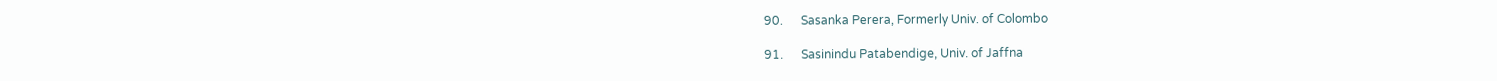90.      Sasanka Perera, Formerly Univ. of Colombo

91.      Sasinindu Patabendige, Univ. of Jaffna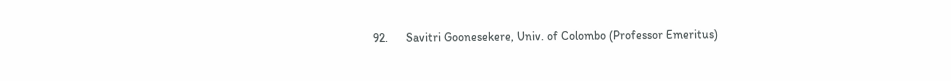92.      Savitri Goonesekere, Univ. of Colombo (Professor Emeritus)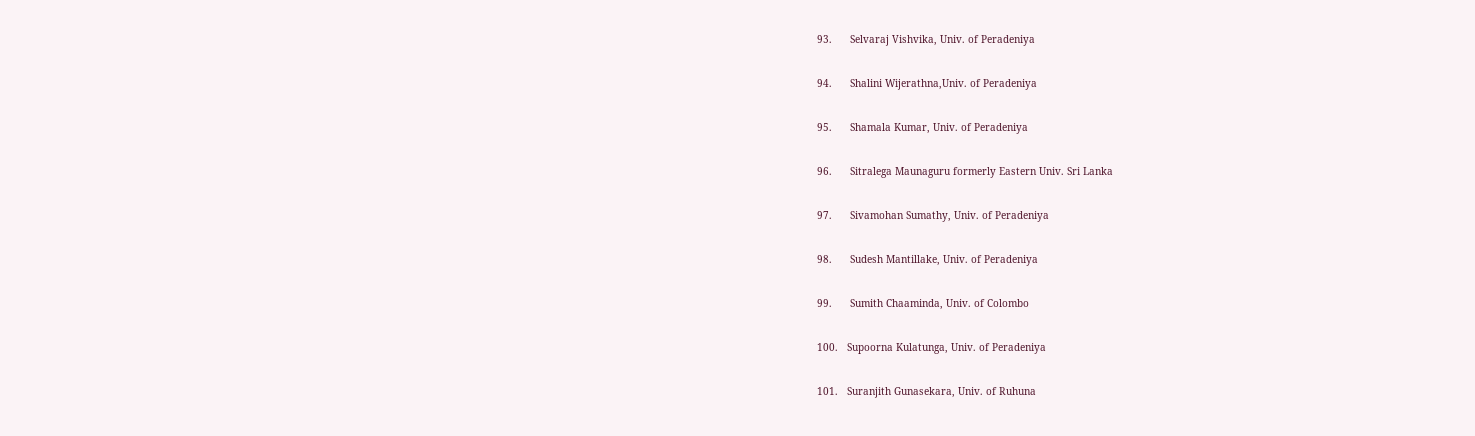93.      Selvaraj Vishvika, Univ. of Peradeniya

94.      Shalini Wijerathna,Univ. of Peradeniya

95.      Shamala Kumar, Univ. of Peradeniya

96.      Sitralega Maunaguru formerly Eastern Univ. Sri Lanka

97.      Sivamohan Sumathy, Univ. of Peradeniya

98.      Sudesh Mantillake, Univ. of Peradeniya

99.      Sumith Chaaminda, Univ. of Colombo

100.   Supoorna Kulatunga, Univ. of Peradeniya

101.   Suranjith Gunasekara, Univ. of Ruhuna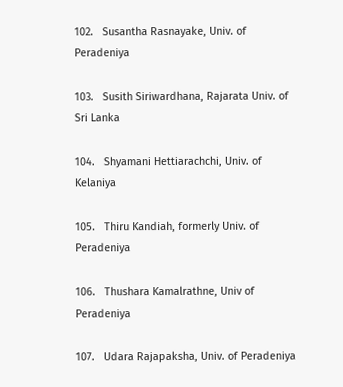102.   Susantha Rasnayake, Univ. of Peradeniya

103.   Susith Siriwardhana, Rajarata Univ. of Sri Lanka

104.   Shyamani Hettiarachchi, Univ. of Kelaniya

105.   Thiru Kandiah, formerly Univ. of Peradeniya

106.   Thushara Kamalrathne, Univ of Peradeniya

107.   Udara Rajapaksha, Univ. of Peradeniya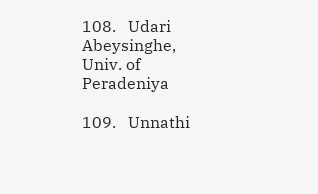108.   Udari Abeysinghe, Univ. of Peradeniya

109.   Unnathi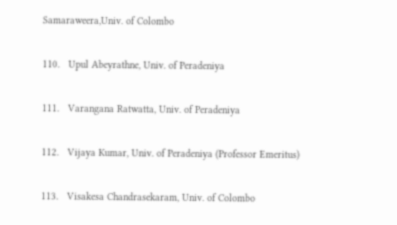Samaraweera,Univ. of Colombo

110.   Upul Abeyrathne, Univ. of Peradeniya

111.   Varangana Ratwatta, Univ. of Peradeniya

112.   Vijaya Kumar, Univ. of Peradeniya (Professor Emeritus)

113.   Visakesa Chandrasekaram, Univ. of Colombo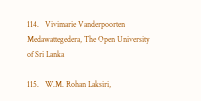114.   Vivimarie Vanderpoorten Medawattegedera, The Open University of Sri Lanka

115.   W.M. Rohan Laksiri,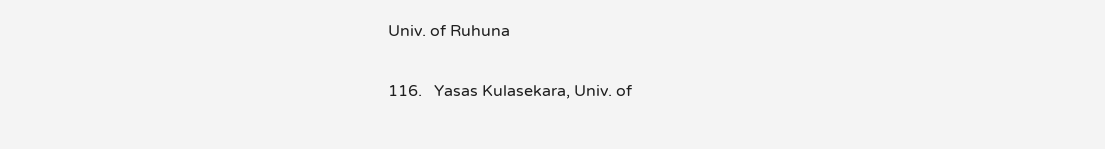Univ. of Ruhuna

116.   Yasas Kulasekara, Univ. of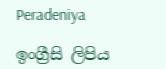Peradeniya

ඉංග්‍රීසි ලිපිය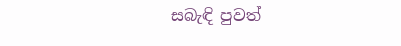සබැඳි පුවත්